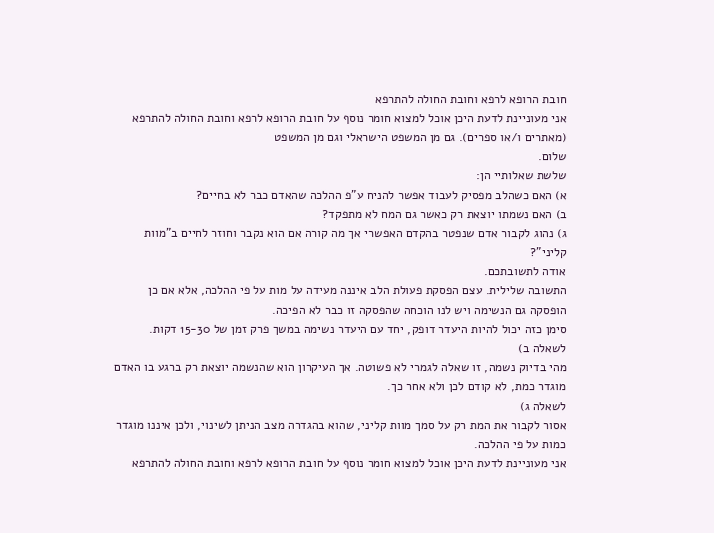חובת הרופא לרפא וחובת החולה להתרפא
אני מעוניינת לדעת היכן אוכל למצוא חומר נוסף על חובת הרופא לרפא וחובת החולה להתרפא (מאתרים ו/או ספרים). גם מן המשפט הישראלי וגם מן המשפט
שלום.
שלשת שאלותיי הן:
א) האם כשהלב מפסיק לעבוד אפשר להניח ע"פ ההלכה שהאדם כבר לא בחיים?
ב) האם נשמתו יוצאת רק כאשר גם המח לא מתפקד?
ג) נהוג לקבור אדם שנפטר בהקדם האפשרי אך מה קורה אם הוא נקבר וחוזר לחיים ב"מוות קליני"?
אודה לתשובתכם.
התשובה שלילית. עצם הפסקת פעולת הלב איננה מעידה על מות על פי ההלכה, אלא אם כן הופסקה גם הנשימה ויש לנו הוכחה שהפסקה זו כבר לא הפיכה.
סימן כזה יכול להיות היעדר דופק, יחד עם היעדר נשימה במשך פרק זמן של 15-30 דקות.
לשאלה ב)
מהי בדיוק נשמה, זו שאלה לגמרי לא פשוטה. אך העיקרון הוא שהנשמה יוצאת רק ברגע בו האדם מוגדר כמת, לא קודם לכן ולא אחר כך.
לשאלה ג)
אסור לקבור את המת רק על סמך מוות קליני, שהוא בהגדרה מצב הניתן לשינוי, ולכן איננו מוגדר כמות על פי ההלכה.
אני מעוניינת לדעת היכן אוכל למצוא חומר נוסף על חובת הרופא לרפא וחובת החולה להתרפא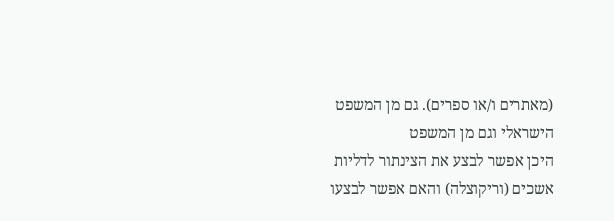(מאתרים ו/או ספרים). גם מן המשפט הישראלי וגם מן המשפט
היכן אפשר לבצע את הצינתור לדליות אשכים (וריקוצלה) והאם אפשר לבצעו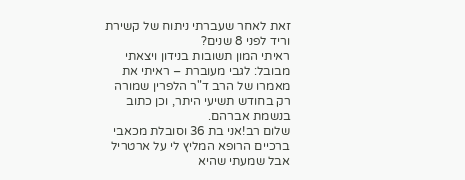זאת לאחר שעברתי ניתוח של קשירת וריד לפני 8 שנים?
ראיתי המון תשובות בנידון ויצאתי מבובל: לגבי מעוברת – ראיתי את מאמרו של הרב ד"ר הלפרין שמורה רק בחודש תשיעי היתר, וכן כתוב בנשמת אברהם.
שלום רב!אני בת 36 וסובלת מכאבי ברכיים הרופא המליץ לי על ארטריל אבל שמעתי שהיא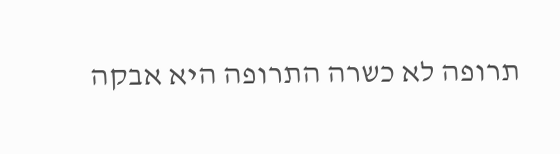תרופה לא כשרה התרופה היא אבקה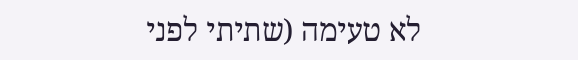לא טעימה (שתיתי לפני